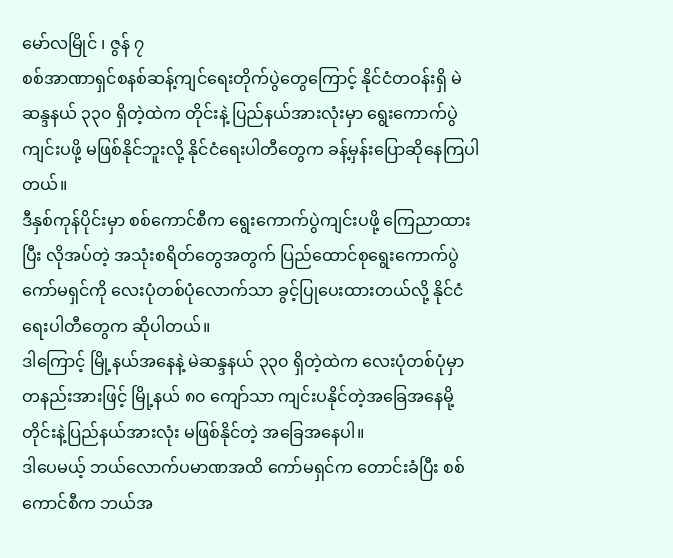မော်လမြိုင် ၊ ဇွန် ၇
စစ်အာဏာရှင်စနစ်ဆန့်ကျင်ရေးတိုက်ပွဲတွေကြောင့် နိုင်ငံတဝန်းရှိ မဲဆန္ဒနယ် ၃၃၀ ရှိတဲ့ထဲက တိုင်းနဲ့ ပြည်နယ်အားလုံးမှာ ရွေးကောက်ပွဲကျင်းပဖို့ မဖြစ်နိုင်ဘူးလို့ နိုင်ငံရေးပါတီတွေက ခန့်မှန်းပြောဆိုနေကြပါတယ်။
ဒီနှစ်ကုန်ပိုင်းမှာ စစ်ကောင်စီက ရွေးကောက်ပွဲကျင်းပဖို့ ကြေညာထားပြီး လိုအပ်တဲ့ အသုံးစရိတ်တွေအတွက် ပြည်ထောင်စုရွေးကောက်ပွဲကော်မရှင်ကို လေးပုံတစ်ပုံလောက်သာ ခွင့်ပြုပေးထားတယ်လို့ နိုင်ငံရေးပါတီတွေက ဆိုပါတယ်။
ဒါကြောင့် မြို့နယ်အနေနဲ့ မဲဆန္ဒနယ် ၃၃၀ ရှိတဲ့ထဲက လေးပုံတစ်ပုံမှာ တနည်းအားဖြင့် မြို့နယ် ၈၀ ကျော်သာ ကျင်းပနိုင်တဲ့အခြေအနေမို့ တိုင်းနဲ့ပြည်နယ်အားလုံး မဖြစ်နိုင်တဲ့ အခြေအနေပါ။
ဒါပေမယ့် ဘယ်လောက်ပမာဏအထိ ကော်မရှင်က တောင်းခံပြီး စစ်ကောင်စီက ဘယ်အ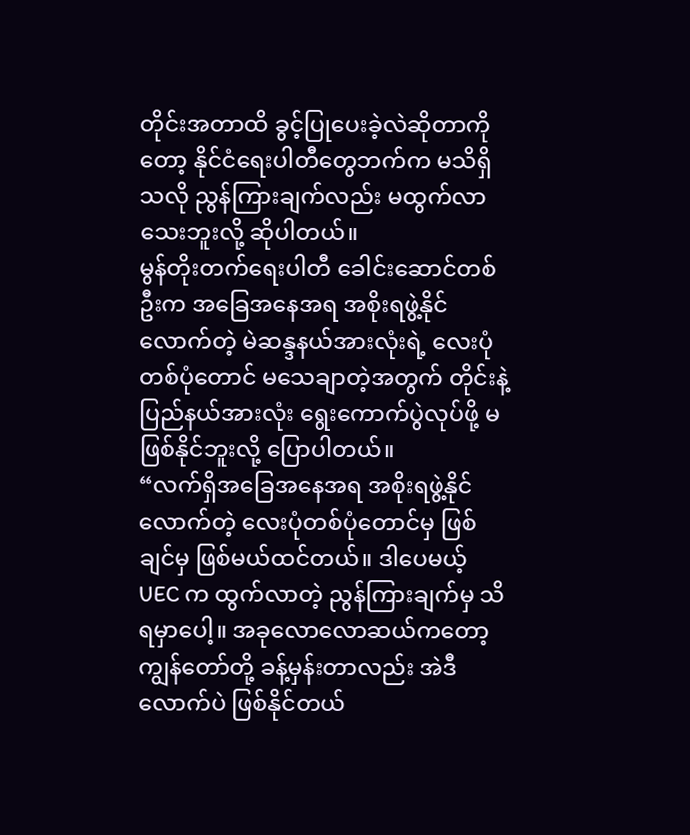တိုင်းအတာထိ ခွင့်ပြုပေးခဲ့လဲဆိုတာကိုတော့ နိုင်ငံရေးပါတီတွေဘက်က မသိရှိသလို ညွန်ကြားချက်လည်း မထွက်လာသေးဘူးလို့ ဆိုပါတယ်။
မွန်တိုးတက်ရေးပါတီ ခေါင်းဆောင်တစ်ဦးက အခြေအနေအရ အစိုးရဖွဲ့နိုင်လောက်တဲ့ မဲဆန္ဒနယ်အားလုံးရဲ့ လေးပုံတစ်ပုံတောင် မသေချာတဲ့အတွက် တိုင်းနဲ့ပြည်နယ်အားလုံး ရွေးကောက်ပွဲလုပ်ဖို့ မဖြစ်နိုင်ဘူးလို့ ပြောပါတယ်။
“လက်ရှိအခြေအနေအရ အစိုးရဖွဲ့နိုင်လောက်တဲ့ လေးပုံတစ်ပုံတောင်မှ ဖြစ်ချင်မှ ဖြစ်မယ်ထင်တယ်။ ဒါပေမယ့် UEC က ထွက်လာတဲ့ ညွန်ကြားချက်မှ သိရမှာပေါ့။ အခုလောလောဆယ်ကတော့ ကျွန်တော်တို့ ခန့်မှန်းတာလည်း အဲဒီလောက်ပဲ ဖြစ်နိုင်တယ်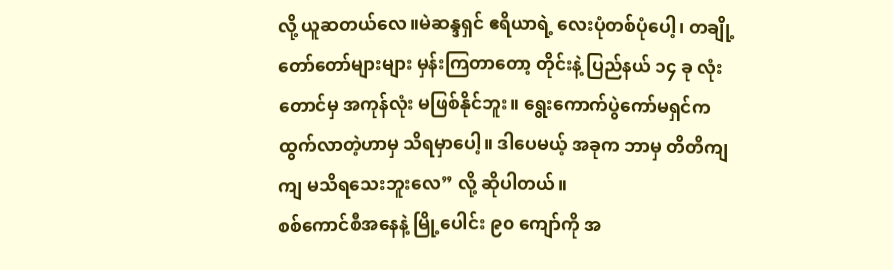လို့ ယူဆတယ်လေ။မဲဆန္ဒရှင် ဧရိယာရဲ့ လေးပုံတစ်ပုံပေါ့၊ တချို့ တော်တော်များများ မှန်းကြတာတော့ တိုင်းနဲ့ ပြည်နယ် ၁၄ ခု လုံးတောင်မှ အကုန်လုံး မဖြစ်နိုင်ဘူး။ ရွေးကောက်ပွဲကော်မရှင်က ထွက်လာတဲ့ဟာမှ သိရမှာပေါ့။ ဒါပေမယ့် အခုက ဘာမှ တိတိကျကျ မသိရသေးဘူးလေ” လို့ ဆိုပါတယ်။
စစ်ကောင်စီအနေနဲ့ မြို့ပေါင်း ၉၀ ကျော်ကို အ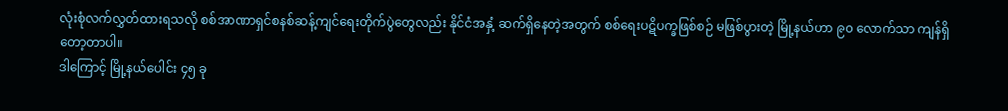လုံးစုံလက်လွှတ်ထားရသလို စစ်အာဏာရှင်စနစ်ဆန့်ကျင်ရေးတိုက်ပွဲတွေလည်း နိုင်ငံအနှံ့ ဆက်ရှိနေတဲ့အတွက် စစ်ရေးပဋိပက္ခဖြစ်စဉ် မဖြစ်ပွားတဲ့ မြို့နယ်ဟာ ၉၀ လောက်သာ ကျန်ရှိတော့တာပါ။
ဒါကြောင့် မြို့နယ်ပေါင်း ၄၅ ခု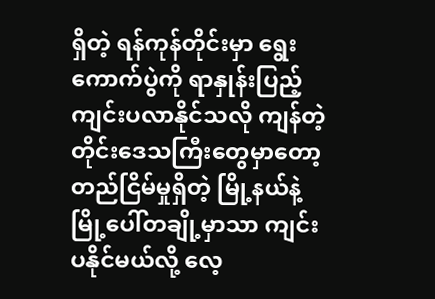ရှိတဲ့ ရန်ကုန်တိုင်းမှာ ရွေးကောက်ပွဲကို ရာနှုန်းပြည့် ကျင်းပလာနိုင်သလို ကျန်တဲ့ တိုင်းဒေသကြီးတွေမှာတော့ တည်ငြိမ်မှုရှိတဲ့ မြို့နယ်နဲ့ မြို့ပေါ်တချို့မှာသာ ကျင်းပနိုင်မယ်လို့ လေ့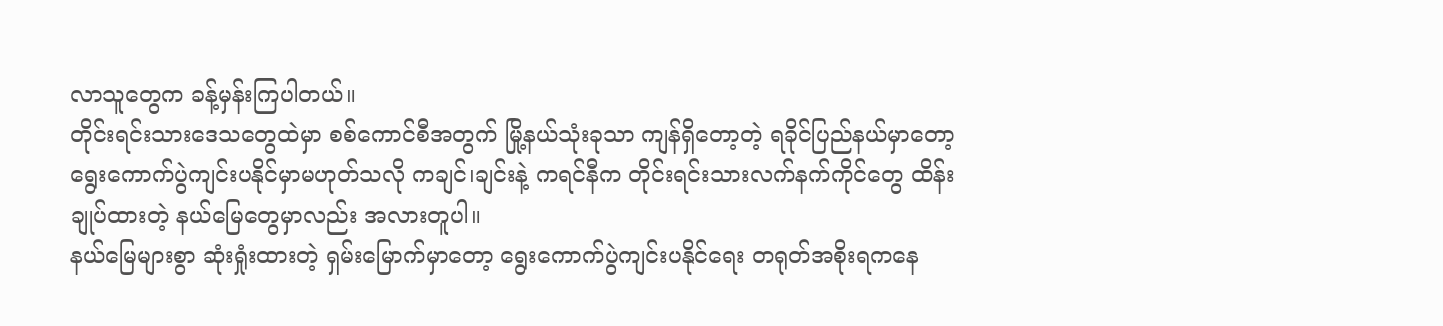လာသူတွေက ခန့်မှန်းကြပါတယ်။
တိုင်းရင်းသားဒေသတွေထဲမှာ စစ်ကောင်စီအတွက် မြို့နယ်သုံးခုသာ ကျန်ရှိတော့တဲ့ ရခိုင်ပြည်နယ်မှာတော့ ရွေးကောက်ပွဲကျင်းပနိုင်မှာမဟုတ်သလို ကချင်၊ချင်းနဲ့ ကရင်နီက တိုင်းရင်းသားလက်နက်ကိုင်တွေ ထိန်းချုပ်ထားတဲ့ နယ်မြေတွေမှာလည်း အလားတူပါ။
နယ်မြေများစွာ ဆုံးရှုံးထားတဲ့ ရှမ်းမြောက်မှာတော့ ရွေးကောက်ပွဲကျင်းပနိုင်ရေး တရုတ်အစိုးရကနေ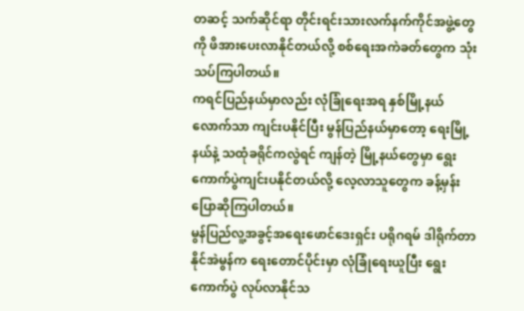တဆင့် သက်ဆိုင်ရာ တိုင်းရင်းသားလက်နက်ကိုင်အဖွဲ့တွေကို ဖိအားပေးလာနိုင်တယ်လို့ စစ်ရေးအကဲခတ်တွေက သုံးသပ်ကြပါတယ်။
ကရင်ပြည်နယ်မှာလည်း လုံခြုံရေးအရ နှစ်မြို့နယ်လောက်သာ ကျင်းပနိုင်ပြီး မွန်ပြည်နယ်မှာတော့ ရေးမြို့နယ်နဲ့ သထုံခရိုင်ကလွဲရင် ကျန်တဲ့ မြို့နယ်တွေမှာ ရွေးကောက်ပွဲကျင်းပနိုင်တယ်လို့ လေ့လာသူတွေက ခန့်မှန်းပြောဆိုကြပါတယ်။
မွန်ပြည်လူ့အခွင့်အရေးဖောင်ဒေးရှင်း ပရိုဂရမ် ဒါရိုက်တာ နိုင်အဲမွန်က ရေးတောင်ပိုင်းမှာ လုံခြုံရေးယူပြီး ရွေးကောက်ပွဲ လုပ်လာနိုင်သ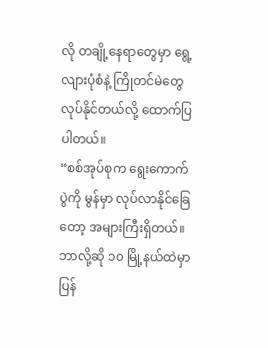လို တချို့နေရာတွေမှာ ရွေ့လျားပုံစံနဲ့ ကြိုတင်မဲတွေ လုပ်နိုင်တယ်လို့ ထောက်ပြပါတယ်။
“စစ်အုပ်စုက ရွေးကောက်ပွဲကို မွန်မှာ လုပ်လာနိုင်ခြေတော့ အများကြီးရှိတယ်။ဘာလို့ဆို ၁၀ မြို့နယ်ထဲမှာ ပြန်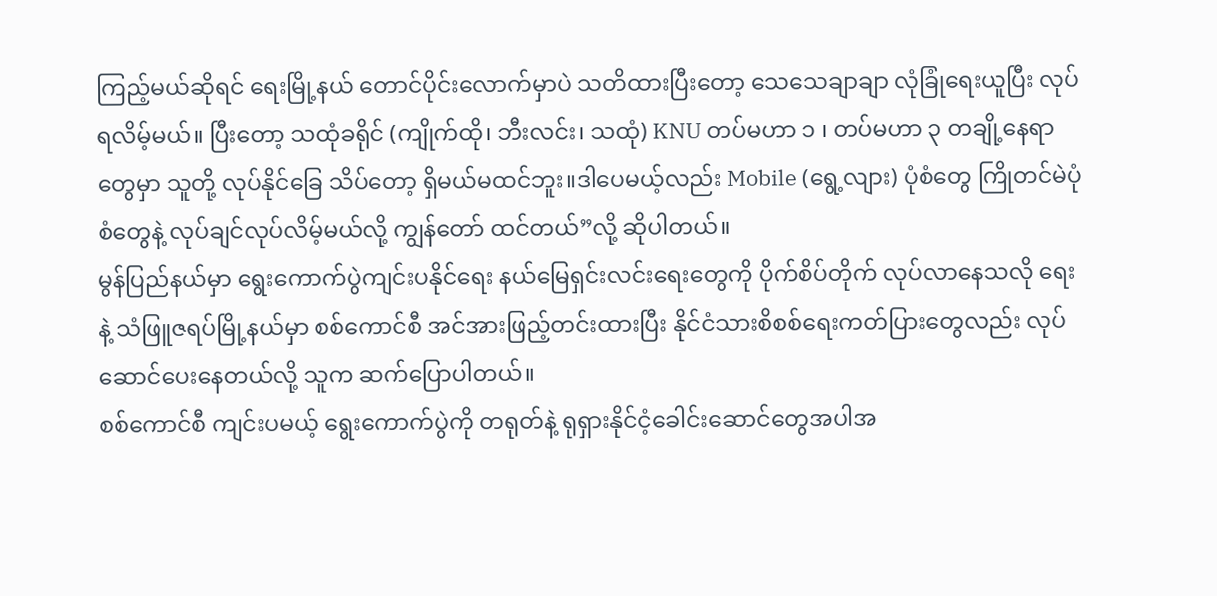ကြည့်မယ်ဆိုရင် ရေးမြို့နယ် တောင်ပိုင်းလောက်မှာပဲ သတိထားပြီးတော့ သေသေချာချာ လုံခြုံရေးယူပြီး လုပ်ရလိမ့်မယ်။ ပြီးတော့ သထုံခရိုင် (ကျိုက်ထို၊ ဘီးလင်း၊ သထုံ) KNU တပ်မဟာ ၁ ၊ တပ်မဟာ ၃ တချို့နေရာတွေမှာ သူတို့ လုပ်နိုင်ခြေ သိပ်တော့ ရှိမယ်မထင်ဘူး။ဒါပေမယ့်လည်း Mobile (ရွေ့လျား) ပုံစံတွေ ကြိုတင်မဲပုံစံတွေနဲ့ လုပ်ချင်လုပ်လိမ့်မယ်လို့ ကျွန်တော် ထင်တယ်”လို့ ဆိုပါတယ်။
မွန်ပြည်နယ်မှာ ရွေးကောက်ပွဲကျင်းပနိုင်ရေး နယ်မြေရှင်းလင်းရေးတွေကို ပိုက်စိပ်တိုက် လုပ်လာနေသလို ရေးနဲ့ သံဖြူဇရပ်မြို့နယ်မှာ စစ်ကောင်စီ အင်အားဖြည့်တင်းထားပြီး နိုင်ငံသားစိစစ်ရေးကတ်ပြားတွေလည်း လုပ်ဆောင်ပေးနေတယ်လို့ သူက ဆက်ပြောပါတယ်။
စစ်ကောင်စီ ကျင်းပမယ့် ရွေးကောက်ပွဲကို တရုတ်နဲ့ ရုရှားနိုင်ငံ့ခေါင်းဆောင်တွေအပါအ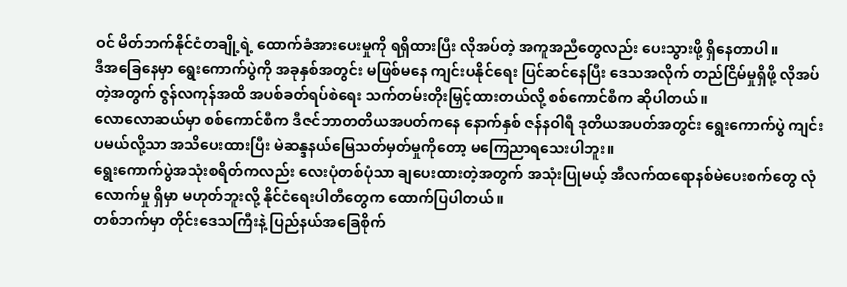ဝင် မိတ်ဘက်နိုင်ငံတချို့ရဲ့ ထောက်ခံအားပေးမှုကို ရရှိထားပြီး လိုအပ်တဲ့ အကူအညီတွေလည်း ပေးသွားဖို့ ရှိနေတာပါ။
ဒီအခြေနေမှာ ရွေးကောက်ပွဲကို အခုနှစ်အတွင်း မဖြစ်မနေ ကျင်းပနိုင်ရေး ပြင်ဆင်နေပြီး ဒေသအလိုက် တည်ငြိမ်မှုရှိဖို့ လိုအပ်တဲ့အတွက် ဇွန်လကုန်အထိ အပစ်ခတ်ရပ်စဲရေး သက်တမ်းတိုးမြှင့်ထားတယ်လို့ စစ်ကောင်စီက ဆိုပါတယ်။
လောလောဆယ်မှာ စစ်ကောင်စီက ဒီဇင်ဘာတတိယအပတ်ကနေ နောက်နှစ် ဇန်နဝါရီ ဒုတိယအပတ်အတွင်း ရွေးကောက်ပွဲ ကျင်းပမယ်လို့သာ အသိပေးထားပြီး မဲဆန္ဒနယ်မြေသတ်မှတ်မှုကိုတော့ မကြေညာရသေးပါဘူး။
ရွေးကောက်ပွဲအသုံးစရိတ်ကလည်း လေးပုံတစ်ပုံသာ ချပေးထားတဲ့အတွက် အသုံးပြုမယ့် အီလက်ထရောနစ်မဲပေးစက်တွေ လုံလောက်မှု ရှိမှာ မဟုတ်ဘူးလို့ နိုင်ငံရေးပါတီတွေက ထောက်ပြပါတယ်။
တစ်ဘက်မှာ တိုင်းဒေသကြီးနဲ့ ပြည်နယ်အခြေစိုက်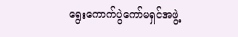ရွေးကောက်ပွဲကော်မရှင်အဖွဲ့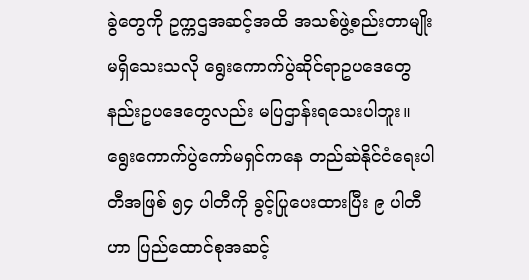ခွဲတွေကို ဥက္ကဌအဆင့်အထိ အသစ်ဖွဲ့စည်းတာမျိုး မရှိသေးသလို ရွေးကောက်ပွဲဆိုင်ရာဥပဒေတွေ နည်းဥပဒေတွေလည်း မပြဌာန်းရသေးပါဘူး။
ရွေးကောက်ပွဲကော်မရှင်ကနေ တည်ဆဲနိုင်ငံရေးပါတီအဖြစ် ၅၄ ပါတီကို ခွင့်ပြုပေးထားပြီး ၉ ပါတီဟာ ပြည်ထောင်စုအဆင့်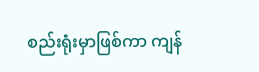စည်းရုံးမှာဖြစ်ကာ ကျန်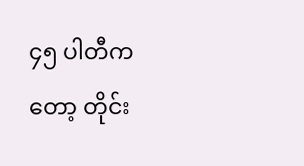၄၅ ပါတီကတော့ တိုင်း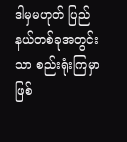ဒါမှမဟုတ် ပြည်နယ်တစ်ခုအတွင်းသာ စည်းရုံးကြမှာ ဖြစ်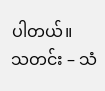ပါတယ်။
သတင်း – သံ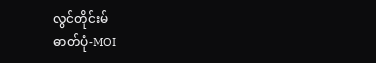လွင်တိုင်းမ်
ဓာတ်ပုံ-MOI